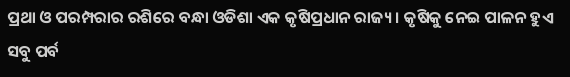ପ୍ରଥା ଓ ପରମ୍ପରାର ରଶିରେ ବନ୍ଧା ଓଡିଶା ଏକ କୃଷିପ୍ରଧାନ ରାଜ୍ୟ। କୃଷିକୁ ନେଇ ପାଳନ ହୁଏ ସବୁ ପର୍ବ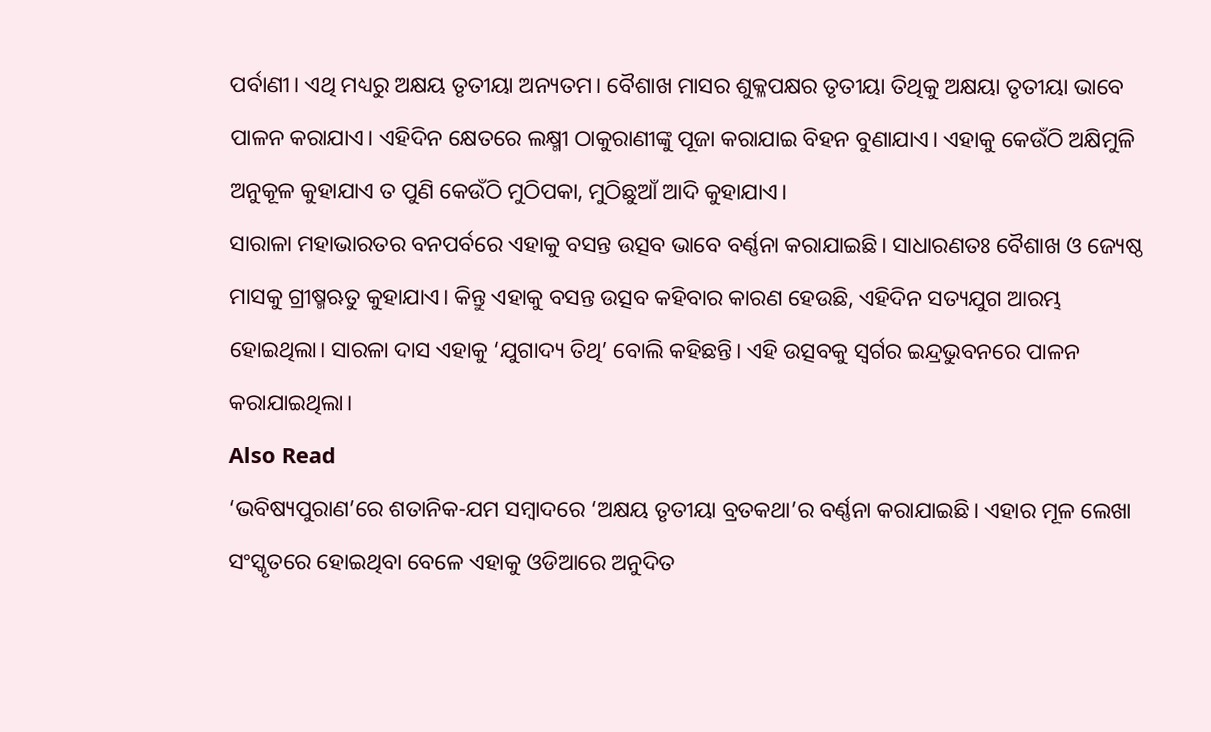ପର୍ବାଣୀ। ଏଥି ମଧ୍ୟରୁ ଅକ୍ଷୟ ତୃତୀୟା ଅନ୍ୟତମ। ବୈଶାଖ ମାସର ଶୁକ୍ଳପକ୍ଷର ତୃତୀୟା ତିଥିକୁ ଅକ୍ଷୟା ତୃତୀୟା ଭାବେ ପାଳନ କରାଯାଏ। ଏହିଦିନ କ୍ଷେତରେ ଲକ୍ଷ୍ମୀ ଠାକୁରାଣୀଙ୍କୁ ପୂଜା କରାଯାଇ ବିହନ ବୁଣାଯାଏ। ଏହାକୁ କେଉଁଠି ଅକ୍ଷିମୁଳି ଅନୁକୂଳ କୁହାଯାଏ ତ ପୁଣି କେଉଁଠି ମୁଠିପକା, ମୁଠିଛୁଆଁ ଆଦି କୁହାଯାଏ।
ସାରାଳା ମହାଭାରତର ବନପର୍ବରେ ଏହାକୁ ବସନ୍ତ ଉତ୍ସବ ଭାବେ ବର୍ଣ୍ଣନା କରାଯାଇଛି। ସାଧାରଣତଃ ବୈଶାଖ ଓ ଜ୍ୟେଷ୍ଠ ମାସକୁ ଗ୍ରୀଷ୍ମଋତୁ କୁହାଯାଏ। କିନ୍ତୁ ଏହାକୁ ବସନ୍ତ ଉତ୍ସବ କହିବାର କାରଣ ହେଉଛି, ଏହିଦିନ ସତ୍ୟଯୁଗ ଆରମ୍ଭ ହୋଇଥିଲା। ସାରଳା ଦାସ ଏହାକୁ ‘ଯୁଗାଦ୍ୟ ତିଥି’ ବୋଲି କହିଛନ୍ତି। ଏହି ଉତ୍ସବକୁ ସ୍ୱର୍ଗର ଇନ୍ଦ୍ରଭୁବନରେ ପାଳନ କରାଯାଇଥିଲା।
Also Read
‘ଭବିଷ୍ୟପୁରାଣ’ରେ ଶତାନିକ-ଯମ ସମ୍ବାଦରେ ‘ଅକ୍ଷୟ ତୃତୀୟା ବ୍ରତକଥା’ର ବର୍ଣ୍ଣନା କରାଯାଇଛି। ଏହାର ମୂଳ ଲେଖା ସଂସ୍କୃତରେ ହୋଇଥିବା ବେଳେ ଏହାକୁ ଓଡିଆରେ ଅନୁଦିତ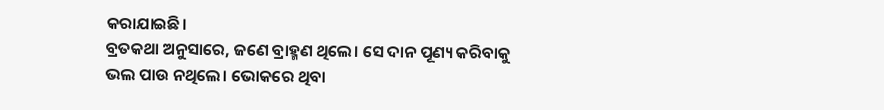କରାଯାଇଛି।
ବ୍ରତକଥା ଅନୁସାରେ, ଜଣେ ବ୍ରାହ୍ମଣ ଥିଲେ। ସେ ଦାନ ପୂଣ୍ୟ କରିବାକୁ ଭଲ ପାଉ ନଥିଲେ। ଭୋକରେ ଥିବା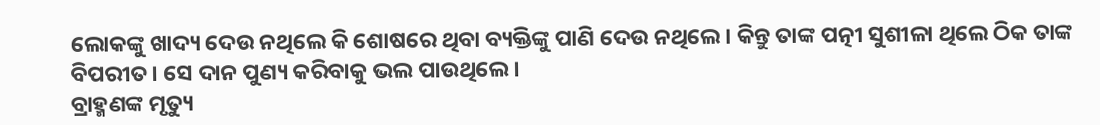ଲୋକଙ୍କୁ ଖାଦ୍ୟ ଦେଉ ନଥିଲେ କି ଶୋଷରେ ଥିବା ବ୍ୟକ୍ତିଙ୍କୁ ପାଣି ଦେଉ ନଥିଲେ। କିନ୍ତୁ ତାଙ୍କ ପତ୍ନୀ ସୁଶୀଳା ଥିଲେ ଠିକ ତାଙ୍କ ବିପରୀତ। ସେ ଦାନ ପୁଣ୍ୟ କରିବାକୁ ଭଲ ପାଉଥିଲେ।
ବ୍ରାହ୍ମଣଙ୍କ ମୃତ୍ୟୁ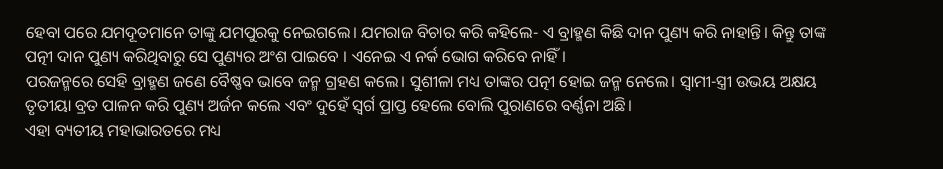ହେବା ପରେ ଯମଦୂତମାନେ ତାଙ୍କୁ ଯମପୁରକୁ ନେଇଗଲେ। ଯମରାଜ ବିଚାର କରି କହିଲେ- ଏ ବ୍ରାହ୍ମଣ କିଛି ଦାନ ପୁଣ୍ୟ କରି ନାହାନ୍ତି। କିନ୍ତୁ ତାଙ୍କ ପତ୍ନୀ ଦାନ ପୁଣ୍ୟ କରିଥିବାରୁ ସେ ପୁଣ୍ୟର ଅଂଶ ପାଇବେ । ଏନେଇ ଏ ନର୍କ ଭୋଗ କରିବେ ନାହିଁ।
ପରଜନ୍ମରେ ସେହି ବ୍ରାହ୍ମଣ ଜଣେ ବୈଷ୍ଣବ ଭାବେ ଜନ୍ମ ଗ୍ରହଣ କଲେ। ସୁଶୀଳା ମଧ୍ୟ ତାଙ୍କର ପତ୍ନୀ ହୋଇ ଜନ୍ମ ନେଲେ। ସ୍ୱାମୀ-ସ୍ତ୍ରୀ ଉଭୟ ଅକ୍ଷୟ ତୃତୀୟା ବ୍ରତ ପାଳନ କରି ପୁଣ୍ୟ ଅର୍ଜନ କଲେ ଏବଂ ଦୁହେଁ ସ୍ୱର୍ଗ ପ୍ରାପ୍ତ ହେଲେ ବୋଲି ପୁରାଣରେ ବର୍ଣ୍ଣନା ଅଛି।
ଏହା ବ୍ୟତୀୟ ମହାଭାରତରେ ମଧ୍ୟ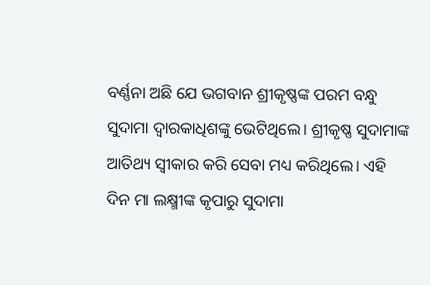ବର୍ଣ୍ଣନା ଅଛି ଯେ ଭଗବାନ ଶ୍ରୀକୃଷ୍ଣଙ୍କ ପରମ ବନ୍ଧୁ ସୁଦାମା ଦ୍ୱାରକାଧିଶଙ୍କୁ ଭେଟିଥିଲେ। ଶ୍ରୀକୃଷ୍ଣ ସୁଦାମାଙ୍କ ଆତିଥ୍ୟ ସ୍ୱୀକାର କରି ସେବା ମଧ୍ୟ କରିଥିଲେ। ଏହି ଦିନ ମା ଲକ୍ଷ୍ମୀଙ୍କ କୃପାରୁ ସୁଦାମା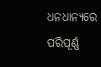ଧନଧାନ୍ୟରେ ପରିପୂର୍ଣ୍ଣ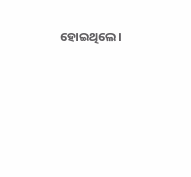ହୋଇଥିଲେ।